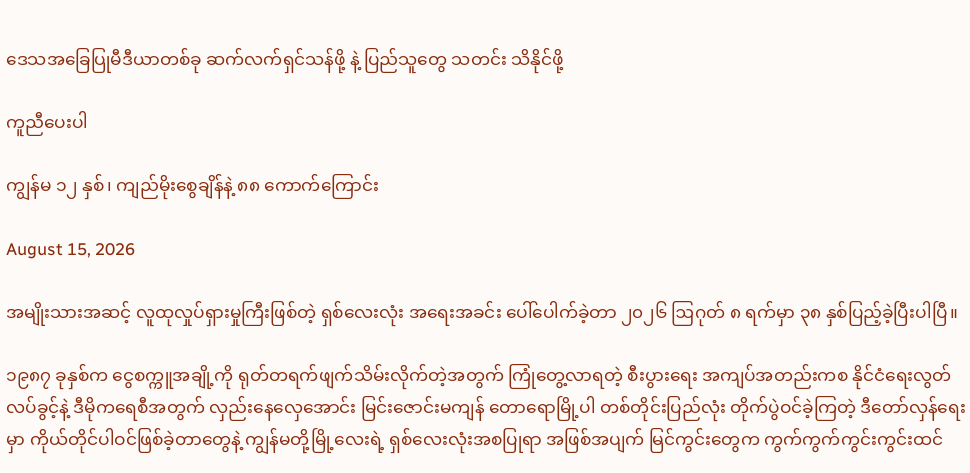ဒေသအခြေပြုမီဒီယာတစ်ခု ဆက်လက်ရှင်သန်ဖို့ နဲ့ ပြည်သူတွေ သတင်း သိနိုင်ဖို့

ကူညီပေးပါ

ကျွန်မ ၁၂ နှစ်၊ ကျည်မိုးစွေချိန်နဲ့ ၈၈ ကောက်ကြောင်း

August 15, 2026

အမျိုးသားအဆင့် လူထုလှုပ်ရှားမှုကြီးဖြစ်တဲ့ ရှစ်လေးလုံး အရေးအခင်း ပေါ်ပေါက်ခဲ့တာ ၂၀၂၆ ဩဂုတ် ၈ ရက်မှာ ၃၈ နှစ်ပြည့်‌ခဲ့ပြီးပါပြီ။

၁၉၈၇ ခုနှစ်က ငွေစက္ကူအချို့ကို ရုတ်တရက်ဖျက်သိမ်းလိုက်တဲ့အတွက် ကြုံတွေ့လာရတဲ့ စီးပွားရေး အကျပ်အတည်းကစ နိုင်ငံရေးလွတ်လပ်ခွင့်နဲ့ ဒီမိုကရေစီအတွက် လှည်းနေလှေအောင်း မြင်းဇောင်းမကျန် တောရောမြို့ပါ တစ်တိုင်းပြည်လုံး တိုက်ပွဲဝင်ခဲ့ကြတဲ့ ဒီတော်လှန်ရေးမှာ ကိုယ်တိုင်ပါဝင်ဖြစ်ခဲ့တာတွေနဲ့ ကျွန်မတို့မြို့လေးရဲ့ ရှစ်လေးလုံးအစပြုရာ အဖြစ်အပျက် မြင်ကွင်းတွေက ကွက်ကွက်ကွင်းကွင်းထင်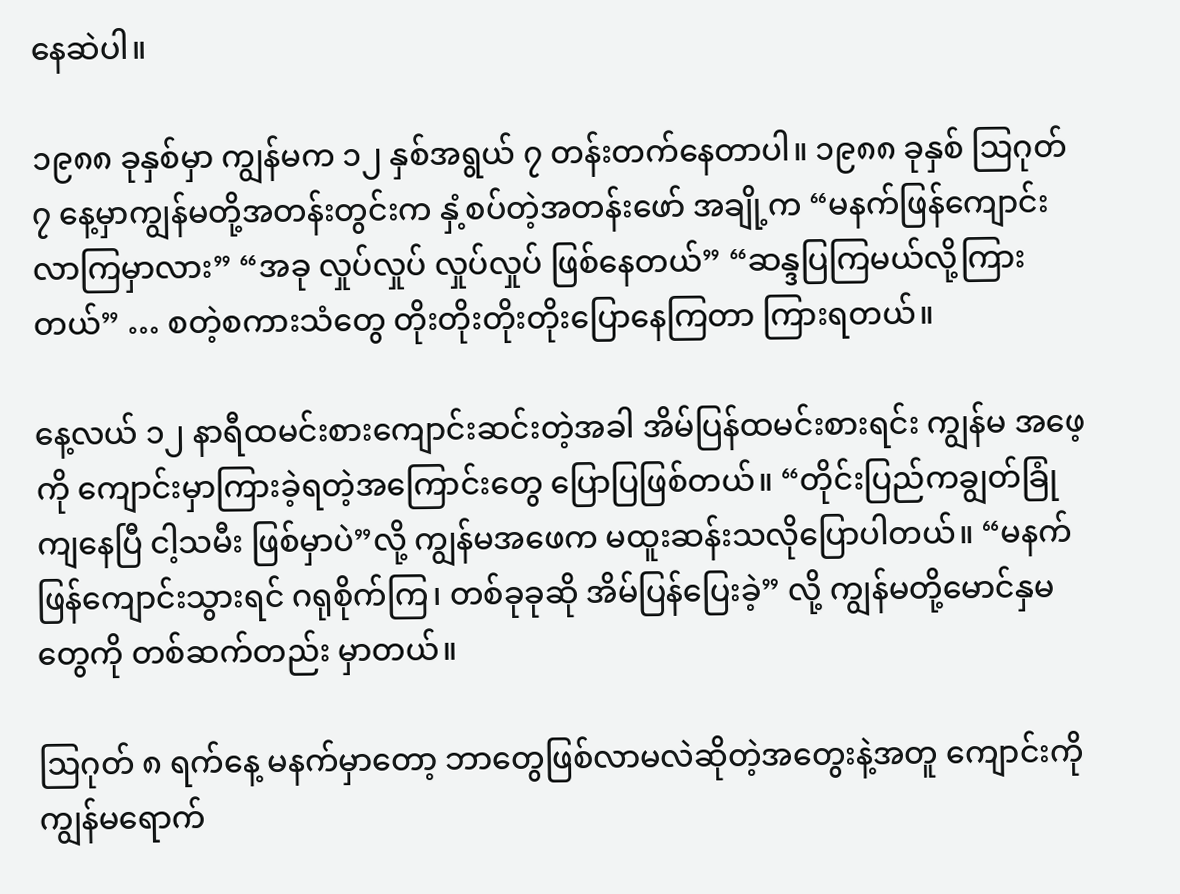နေဆဲပါ။

၁၉၈၈ ခုနှစ်မှာ ကျွန်မက ၁၂ နှစ်အရွယ် ၇ တန်းတက်‌နေတာပါ။ ၁၉၈၈ ခုနှစ် ဩဂုတ် ၇ နေ့မှာကျွန်မတို့အတန်းတွင်းက နှံ့စပ်တဲ့အတန်းဖော် အချို့က “မနက်ဖြန်ကျောင်းလာကြမှာလား” “အခု လှုပ်လှုပ် လှုပ်လှုပ် ဖြစ်နေတယ်” “ဆန္ဒပြကြမယ်လို့ကြားတယ်” … စတဲ့စကားသံတွေ တိုးတိုးတိုးတိုးပြောနေကြတာ ကြားရတယ်။

နေ့လယ် ၁၂ နာရီထမင်းစားကျောင်းဆင်းတဲ့အခါ အိမ်ပြန်ထမင်းစားရင်း ကျွန်မ အ‌ဖေ့ကို ကျောင်းမှာကြားခဲ့ရတဲ့အကြောင်းတွေ ပြောပြဖြစ်တယ်။ “တိုင်းပြည်ကချွတ်ခြုံကျနေပြီ ငါ့သမီး ဖြစ်မှာပဲ”လို့ ကျွန်မအဖေက မထူးဆန်းသလိုပြောပါတယ်။ “မနက်ဖြန်ကျောင်းသွားရင် ဂရုစိုက်ကြ၊ တစ်ခုခုဆို အိမ်ပြန်ပြေးခဲ့” လို့ ကျွန်မတို့မောင်နှမတွေကို တစ်ဆက်တည်း မှာတယ်။

ဩဂုတ် ၈ ရက်နေ့ မနက်မှာတော့ ဘာတွေဖြစ်လာမလဲဆိုတဲ့အတွေးနဲ့အတူ ကျောင်းကို ကျွန်မရောက်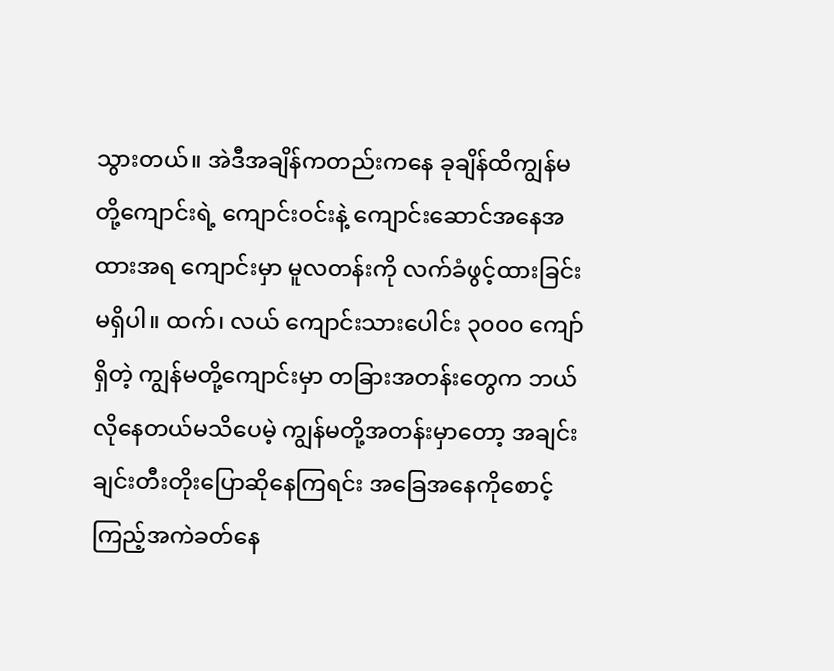သွားတယ်။ အဲဒီအချိန်ကတည်းကနေ ခုချိန်ထိကျွန်မတို့‌ကျောင်းရဲ့ ကျောင်းဝင်းနဲ့ ကျောင်းဆောင်အနေအထားအရ ကျောင်းမှာ မူလတန်းကို လက်ခံဖွင့်ထားခြင်းမရှိပါ။ ထက်၊ လယ် ကျောင်းသားပေါင်း ၃၀၀၀ ကျော်ရှိတဲ့ ကျွန်မတို့ကျောင်းမှာ တခြားအတန်းတွေက ဘယ်လိုနေတယ်မသိပေမဲ့ ကျွန်မတို့အတန်းမှာတော့ အချင်းချင်းတီးတိုးပြောဆိုနေကြရင်း အခြေအနေကိုစောင့်ကြည့်အကဲခတ်နေ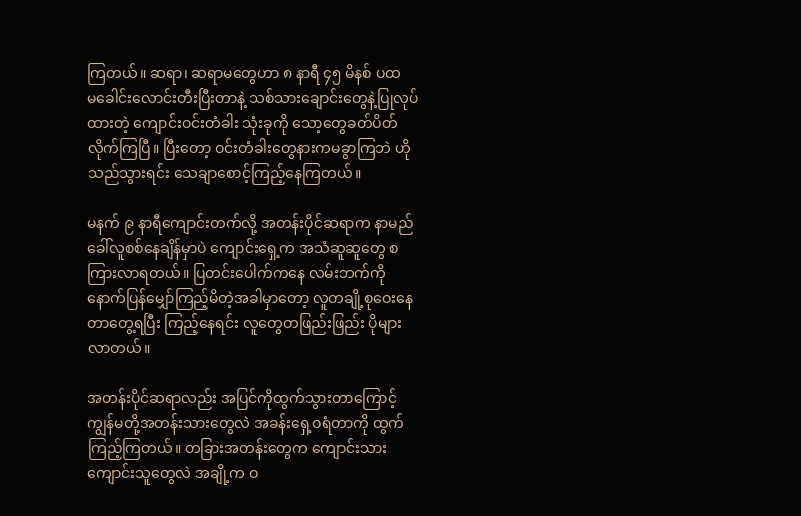ကြတယ်။ ဆရာ၊ ဆရာမတွေဟာ ၈ နာရီ ၄၅ မိနစ် ပထမ‌ခေါင်းလောင်းတီးပြီးတာနဲ့ သစ်သားချောင်းတွေနဲ့ပြုလုပ်ထားတဲ့ ကျောင်းဝင်းတံခါး သုံးခုကို သော့‌တွေခတ်ပိတ်လိုက်ကြပြီ။ ပြီးတော့ ဝင်းတံခါးတွေနားကမခွာကြဘဲ ဟိုသည်သွားရင်း သေချာစောင့်ကြည့်နေကြတယ်။

မနက် ၉ နာရီကျောင်းတက်လို့ အတန်းပိုင်ဆရာက နာမည်ခေါ်လူစစ်နေချိန်မှာပဲ ကျောင်းရှေ့က အသံဆူဆူတွေ စကြားလာရတယ်။ ပြတင်းပေါက်ကနေ လမ်းဘက်ကို နောက်ပြန်မျှော်ကြည့်မိတဲ့အခါမှာတော့ လူတချို့စုဝေးနေတာတွေ့ရပြီး ကြည့်နေရင်း လူတွေတဖြည်းဖြည်း ပိုများလာတယ်။

အတန်းပိုင်ဆရာလည်း အပြင်ကိုထွက်သွားတာကြောင့် ကျွန်မတို့အတန်းသားတွေလဲ အခန်းရှေ့ဝရံတာကို ထွက် ကြည့်ကြတယ်။ တခြားအတန်းတွေက ကျောင်းသားကျောင်းသူတွေလဲ အချို့က ဝ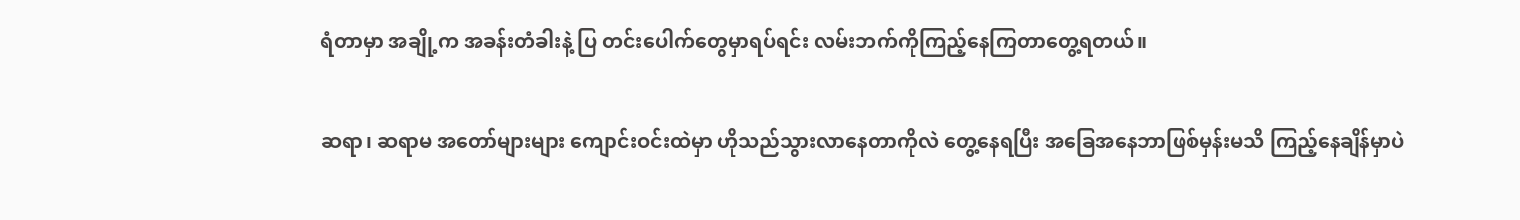ရံတာမှာ အချို့က အခန်းတံခါးနဲ့ ပြ တင်းပေါက်တွေမှာရပ်ရင်း လမ်းဘက်ကိုကြည့်နေကြတာတွေ့ရတယ်။

ဆရာ၊ ဆရာမ အတော်များများ ကျောင်းဝင်းထဲမှာ ဟိုသည်သွားလာနေတာကိုလဲ တွေ့နေရပြီး အခြေအနေဘာဖြစ်မှန်းမသိ ကြည့်နေချိန်မှာပဲ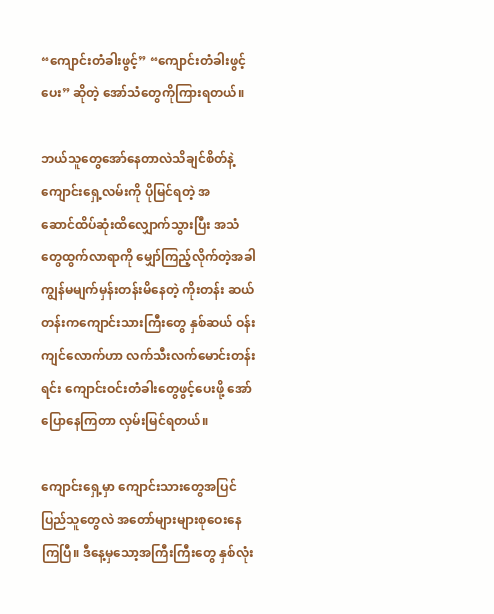“ကျောင်းတံခါးဖွင့်” “ကျောင်းတံခါးဖွင့်ပေး” ဆိုတဲ့ အော်သံတွေကိုကြားရတယ်။

ဘယ်သူတွေအော်နေတာလဲသိချင်စိတ်နဲ့ ကျောင်းရှေ့လမ်းကို ပိုမြင်ရတဲ့ အဆောင်‌ထိပ်ဆုံးထိလျှောက်သွားပြီး အသံတွေထွက်လာရာကို မျှော်ကြည့်လိုက်တဲ့အခါ ကျွန်မမျက်မှန်းတန်းမိနေတဲ့ ကိုးတန်း ဆယ်တန်းကကျောင်းသားကြီးတွေ နှစ်ဆယ် ဝန်းကျင်လောက်ဟာ လက်သီးလက်မောင်းတန်းရင်း ကျောင်းဝင်းတံခါးတွေဖွင့်ပေးဖို့ အော်ပြောနေကြတာ လှမ်းမြင်ရတယ်။

ကျောင်းရှေ့မှာ ကျောင်းသားတွေအပြင် ပြည်သူတွေလဲ အတော်များများစုဝေးနေကြပြီ။ ဒီနေ့မှသော့အကြီးကြီးတွေ နှစ်လုံး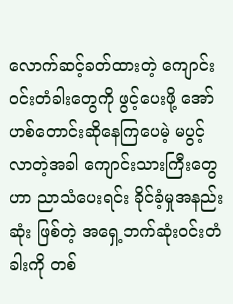လောက်ဆင့်ခတ်ထားတဲ့ ကျောင်းဝင်းတံခါးတွေကို ဖွင့်ပေးဖို့ အော်ဟစ်တောင်းဆိုနေကြပေမဲ့ မပွင့်လာတဲ့အခါ ကျောင်းသားကြီးတွေဟာ ညာသံပေးရင်း ခိုင်ခံ့မှုအနည်းဆုံး ဖြစ်တဲ့ အရှေ့ဘက်ဆုံးဝင်းတံခါးကို တစ်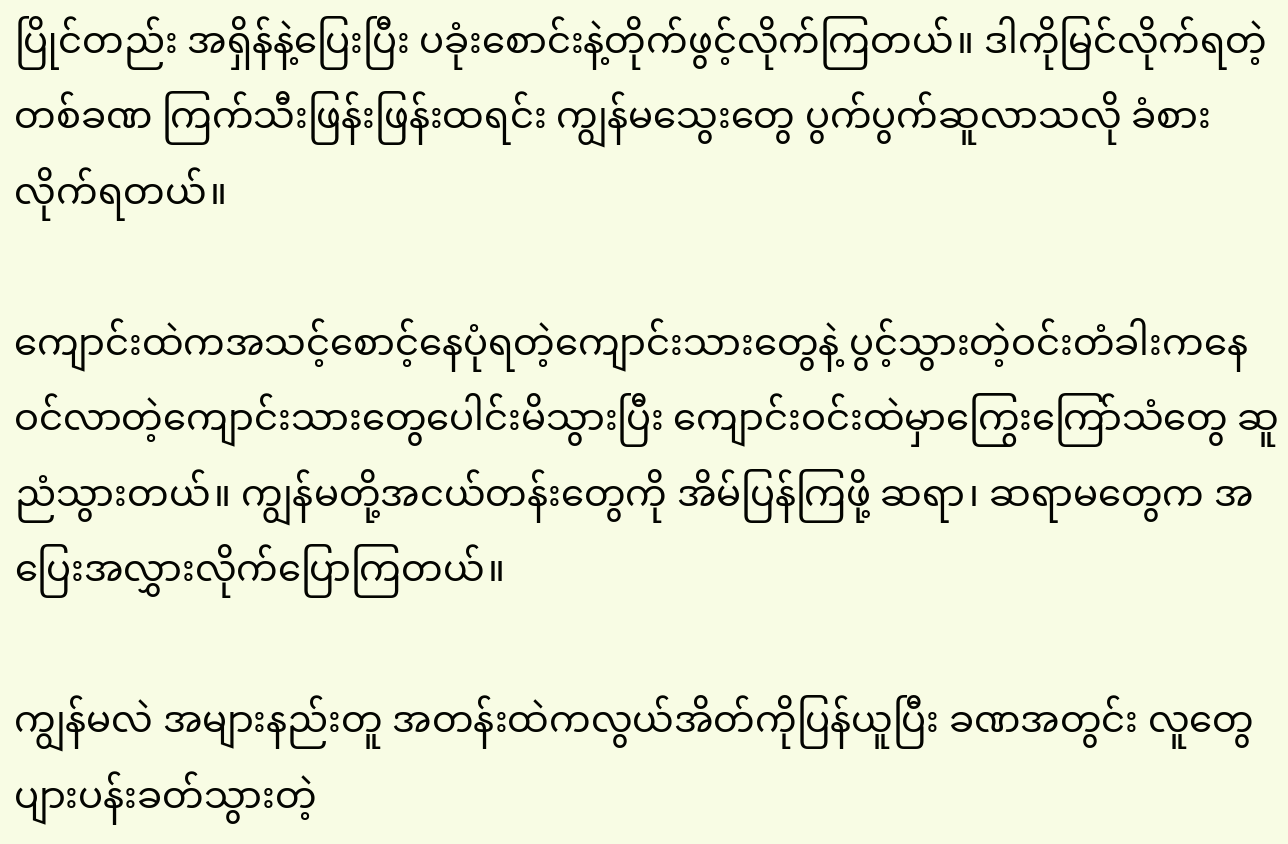ပြိုင်တည်း အရှိန်နဲ့ပြေးပြီး ပခုံးစောင်းနဲ့တိုက်ဖွင့်လိုက်ကြတယ်။ ဒါကိုမြင်လိုက်ရတဲ့တစ်ခဏ ကြက်သီးဖြန်းဖြန်းထရင်း ကျွန်မသွေးတွေ ပွက်ပွက်ဆူလာသလို ခံစားလိုက်ရတယ်။

ကျောင်းထဲကအသင့်စောင့်နေပုံရတဲ့ကျောင်းသားတွေနဲ့ ပွင့်သွားတဲ့ဝင်းတံခါးကနေဝင်လာတဲ့ကျောင်းသားတွေပေါင်းမိသွားပြီး ကျောင်းဝင်းထဲမှာကြွေးကြော်သံတွေ ဆူညံသွားတယ်။ ကျွန်မတို့အငယ်တန်းတွေကို အိမ်ပြန်ကြဖို့ ဆရာ၊ ဆရာမတွေက အပြေးအလွှားလိုက်ပြောကြတယ်။

ကျွန်မလဲ အများနည်းတူ အတန်းထဲကလွယ်အိတ်ကိုပြန်ယူပြီး ခဏအတွင်း လူတွေပျားပန်းခတ်သွားတဲ့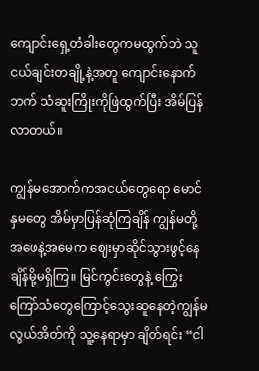ကျောင်းရှေ့တံခါးတွေကမထွက်ဘဲ သူငယ်ချင်းတချို့နဲ့အတူ ကျောင်းနောက်ဘက် သံဆူးကြိုးကိုဖြဲထွက်ပြီး အိမ်ပြန်လာတယ်။

ကျွန်မအောက်ကအငယ်တွေရော မောင်နှမတွေ အိမ်မှာပြန်ဆုံကြချိန် ကျွန်မတို့အ‌ဖေနဲ့အမေက ဈေးမှာဆိုင်သွားဖွင့်နေချိန်မို့မရှိကြ။ မြင်ကွင်းတွေနဲ့ ကြွေးကြော်သံတွေကြောင့်သွေးဆူနေတဲ့ကျွန်မ လွယ်အိတ်ကို သူ့နေရာမှာ ချိတ်ရင်း “ငါ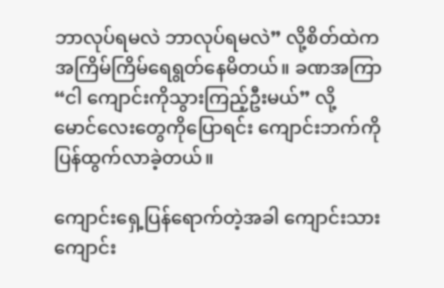ဘာလုပ်ရမလဲ ဘာလုပ်ရမလဲ” လို့စိတ်ထဲကအကြိမ်ကြိမ်ရေရွတ်နေမိတယ်။ ခဏအကြာ “ငါ ကျောင်းကိုသွားကြည့်ဦးမယ်” လို့ မောင်‌လေးတွေကိုပြောရင်း ကျောင်းဘက်ကိုပြန်ထွက်လာခဲ့တယ်။

ကျောင်းရှေ့ပြန်ရောက်တဲ့အခါ ကျောင်းသားကျောင်း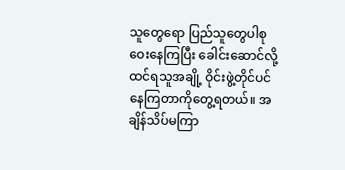သူတွေရော ပြည်သူ‌တွေပါစုဝေးနေကြပြီး ခေါင်းဆောင်လို့ထင်ရသူအချို့ ဝိုင်းဖွဲ့တိုင်ပင်နေကြတာကိုတွေ့ရတယ်။ အချိန်သိပ်မကြာ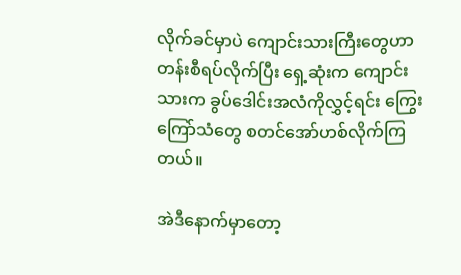လိုက်ခင်မှာပဲ ကျောင်းသားကြီးတွေဟာ တန်းစီရပ်လိုက်ပြီး ရှေ့ဆုံးက ကျောင်းသားက ခွပ်ဒေါင်းအလံကိုလွှင့်ရင်း ကြွေးကြော်သံတွေ စတင်အော်ဟစ်လိုက်ကြတယ်။

အဲဒီနောက်မှာတော့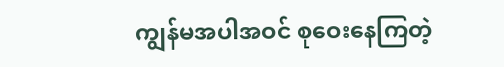ကျွန်မအပါအဝင် စုဝေးနေကြတဲ့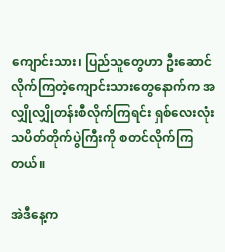ကျောင်းသား၊ ပြည်သူတွေဟာ ဦးဆောင်လိုက်ကြတဲ့ကျောင်းသားတွေနောက်က အလျှိုလျှိုတန်းစီလိုက်ကြရင်း ရှစ်လေးလုံးသပိတ်တိုက်ပွဲကြီးကို စတင်လိုက်ကြတယ်။

အဲဒီနေ့က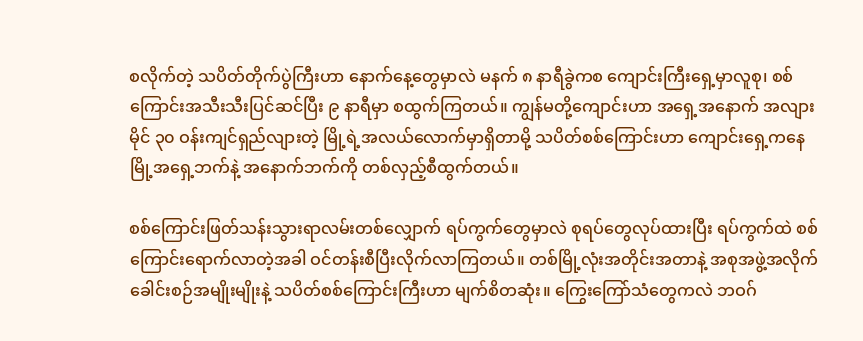စလိုက်တဲ့ သပိတ်တိုက်ပွဲကြီးဟာ နောက်နေ့တွေမှာလဲ မနက် ၈ နာရီခွဲကစ ကျောင်းကြီးရှေ့မှာလူစု၊ စစ်ကြောင်းအသီးသီးပြင်ဆင်ပြီး ၉ နာရီမှာ စထွက်ကြတယ်။ ကျွန်မတို့ကျောင်းဟာ အရှေ့အနောက် အလျားမိုင် ၃၀ ဝန်းကျင်ရှည်လျားတဲ့ မြို့ရဲ့အလယ်လောက်မှာရှိတာမို့ သပိတ်စစ်ကြောင်းဟာ ကျောင်းရှေ့ကနေမြို့အရှေ့ဘက်နဲ့ အနောက်ဘက်ကို တစ်လှည့်စီထွက်တယ်။

စစ်ကြောင်းဖြတ်သန်းသွားရာလမ်းတစ်လျှောက် ရပ်ကွက်တွေမှာလဲ စုရပ်တွေလုပ်ထားပြီး ရပ်ကွက်ထဲ စစ်ကြောင်းရောက်လာတဲ့အခါ ဝင်တန်းစီပြီးလိုက်လာကြတယ်။ တစ်မြို့လုံးအတိုင်းအတာနဲ့ အစုအဖွဲ့အလိုက် ခေါင်းစဉ်အမျိုးမျိုးနဲ့ သပိတ်စစ်ကြောင်းကြီးဟာ မျက်စိတဆုံး။ ကြွေးကြော်သံတွေကလဲ ဘဝဂ်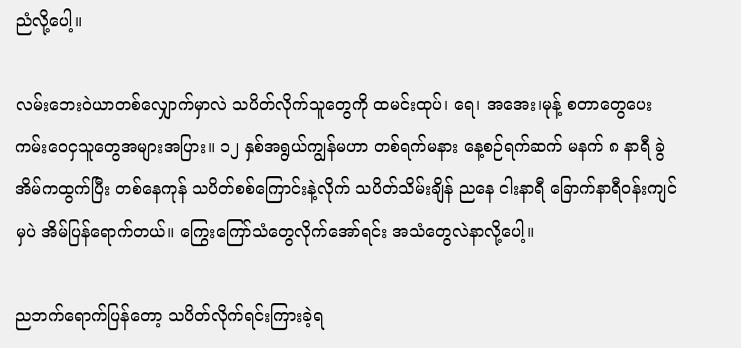ညံလို့ပေါ့။

လမ်း‌ဘေးဝဲယာတစ်လျှောက်မှာလဲ သပိတ်လိုက်သူတွေကို ထမင်းထုပ်၊ ရေ၊ အအေး၊မုန့် စတာတွေပေးကမ်းဝေငှသူတွေအများအပြား။ ၁၂ နှစ်အရွယ်ကျွန်မဟာ တစ်ရက်မနား နေ့စဉ်ရက်ဆက် မနက် ၈ နာရီ ခွဲ အိမ်ကထွက်ပြီး တစ်နေကုန် သပိတ်စစ်ကြောင်းနဲ့လိုက် သပိတ်သိမ်းချိန် ညနေ ငါးနာရီ ခြောက်နာရီဝန်းကျင်မှပဲ အိမ်ပြန်ရောက်တယ်။ ကြွေးကြော်သံတွေလိုက်အော်ရင်း အသံတွေလဲနာလို့ပေါ့။

ညဘက်ရောက်ပြန်တော့ သပိတ်လိုက်ရင်းကြားခဲ့ရ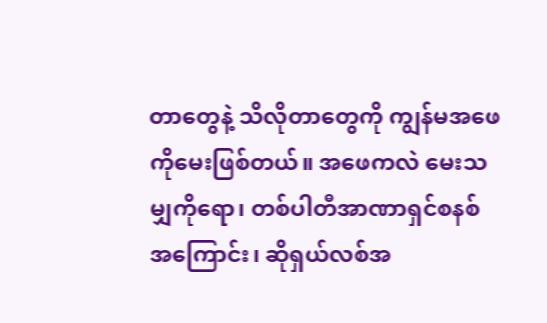တာတွေနဲ့ သိလိုတာတွေကို ကျွန်မအဖေကိုမေးဖြစ်တယ်။ အဖေကလဲ မေးသမျှကိုရော၊ တစ်ပါတီအာဏာရှင်စနစ်အကြောင်း၊ ဆိုရှယ်လစ်အ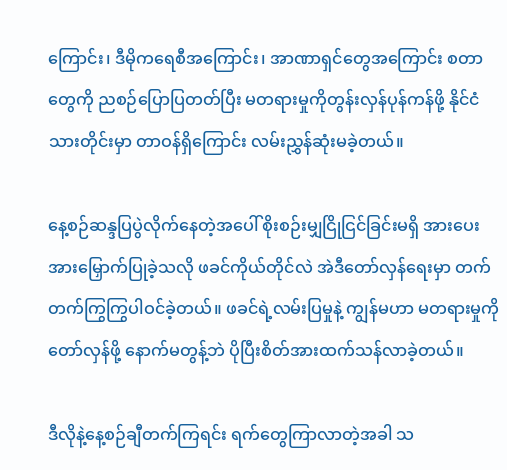ကြောင်း၊ ဒီမိုကရေစီအကြောင်း၊ အာဏာရှင်တွေအကြောင်း စတာတွေကို ညစဉ်ပြောပြတတ်ပြီး မတရားမှုကိုတွန်းလှန်ပုန်ကန်ဖို့ နိုင်ငံသားတိုင်းမှာ တာဝန်ရှိကြောင်း လမ်းညွှန်ဆုံးမခဲ့တယ်။

နေ့စဉ်ဆန္ဒပြပွဲလိုက်နေတဲ့အပေါ် စိုးစဉ်းမျှငြိုငြင်ခြင်းမရှိ အားပေးအားမြှောက်ပြုခဲ့သလို ဖခင်ကိုယ်တိုင်လဲ အဲဒီတော်လှန်ရေးမှာ တက်တက်ကြွကြွပါဝင်ခဲ့တယ်။ ဖခင်ရဲ့လမ်းပြမှုနဲ့ ကျွန်မဟာ မတရားမှုကိုတော်လှန်ဖို့ နောက်မတွန့်ဘဲ ပိုပြီးစိတ်အားထက်သန်လာခဲ့တယ်။

ဒီလိုနဲ့နေ့စဉ်ချီတက်ကြရင်း ရက်တွေကြာလာတဲ့အခါ သ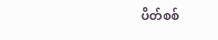ပိတ်စစ်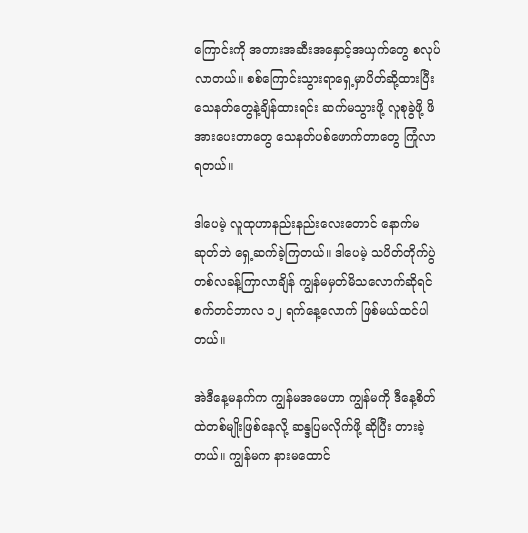ကြောင်းကို အတားအဆီးအနှောင့်အယှက်တွေ စလုပ်လာတယ်။ စစ်ကြောင်းသွားရာရှေ့မှာပိတ်ဆို့ထားပြီး သေနတ်တွေနဲ့ချိန်ထားရင်း ဆက်မသွားဖို့ လူစုခွဲဖို့ ဖိအားပေးတာတွေ သေနတ်ပစ်ဖောက်တာတွေ ကြုံလာရတယ်။

ဒါပေမဲ့ လူထုဟာနည်းနည်းလေးတောင် နောက်မဆုတ်ဘဲ ရှေ့ဆက်ခဲ့ကြတယ်။ ဒါပေမဲ့ သပိတ်တိုက်ပွဲတစ်လခန့်ကြာလာချိန် ကျွန်မမှတ်မိသလောက်ဆိုရင် စက်တင်ဘာလ ၁၂ ရက်နေ့လောက် ဖြစ်မယ်ထင်ပါတယ်။

အဲဒီနေ့မနက်က ကျွန်မအ‌မေဟာ ကျွန်မကို ဒီနေ့စိတ်ထဲတစ်မျိုးဖြစ်နေလို့ ဆန္ဒပြမလိုက်ဖို့ ဆိုပြီး တားခဲ့တယ်။ ကျွန်မက နားမထောင်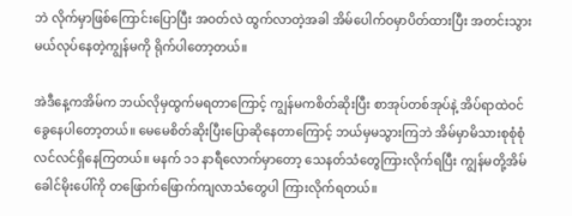ဘဲ လိုက်မှာဖြစ်ကြောင်းပြောပြီး အဝတ်လဲ ထွက်လာတဲ့အခါ အိမ်ပေါက်ဝမှာပိတ်ထားပြီး အတင်းသွားမယ်လုပ်နေတဲ့ကျွန်မကို ရိုက်ပါတော့တယ်။

အဲဒီနေ့ကအိမ်က ဘယ်လိုမှထွက်မရတာကြောင့် ကျွန်မကစိတ်ဆိုးပြီး စာအုပ်တစ်အုပ်နဲ့ အိပ်ရာထဲဝင်ခွေနေပါတော့တယ်။ မေမေစိတ်ဆိုးပြီးပြောဆိုနေတာကြောင့် ဘယ်မှမသွားကြဘဲ အိမ်မှာမိသားစုစုံစုံလင်လင်ရှိနေကြတယ်။ မနက် ၁၁ နာရီလောက်မှာတော့ သေနတ်သံတွေကြားလိုက်ရပြီး ကျွန်မတို့အိမ်ခေါင်မိုးပေါ်ကို တဖြောက်ဖြောက်ကျလာသံတွေပါ ကြားလိုက်ရတယ်။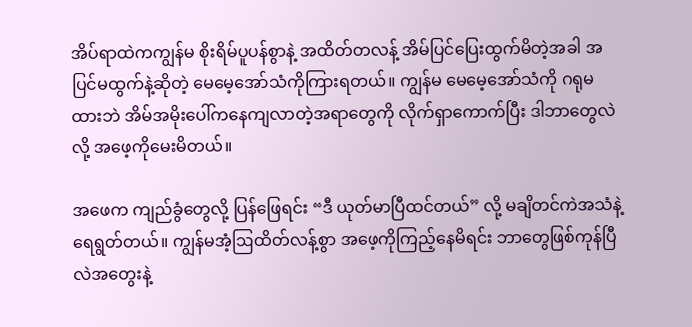အိပ်ရာထဲကကျွန်မ စိုးရိမ်ပူပန်စွာနဲ့ အထိတ်တလန့် အိမ်ပြင်ပြေးထွက်မိတဲ့အခါ အပြင်မထွက်နဲ့ဆိုတဲ့ မေမေ့အော်သံကိုကြားရတယ်။ ကျွန်မ မေမေ့အော်သံကို ဂရုမထားဘဲ အိမ်အမိုးပေါ်က‌နေကျလာတဲ့အရာတွေကို လိုက်ရှာကောက်ပြီး ဒါဘာတွေလဲလို့ အဖေ့ကိုမေးမိတယ်။

အဖေက ကျည်ခွံတွေလို့ ပြန်ဖြေရင်း “ဒီ ယုတ်မာပြီထင်တယ်” လို့ မချိတင်ကဲအသံနဲ့ရေရွတ်တယ်။ ကျွန်မအံ့ဩထိတ်လန့်စွာ အဖေ့ကိုကြည့်နေမိရင်း ဘာတွေဖြစ်ကုန်ပြီလဲအတွေးနဲ့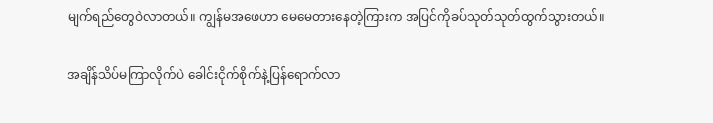မျက်ရည်တွေဝဲလာတယ်။ ကျွန်မအ‌ဖေဟာ မေမေတားနေတဲ့ကြားက အပြင်ကိုခပ်သုတ်သုတ်ထွက်သွားတယ်။

အချိန်သိပ်မကြာလိုက်ပဲ ခေါင်းငိုက်စိုက်နဲ့ပြန်ရောက်လာ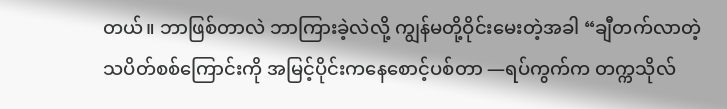တယ်။ ဘာဖြစ်တာလဲ ဘာကြားခဲ့လဲလို့ ကျွန်မတို့ဝိုင်းမေးတဲ့အခါ “ချီတက်လာတဲ့သပိတ်စစ်ကြောင်းကို အမြင့်ပိုင်းကနေစောင့်ပစ်တာ —ရပ်ကွက်က တက္ကသိုလ်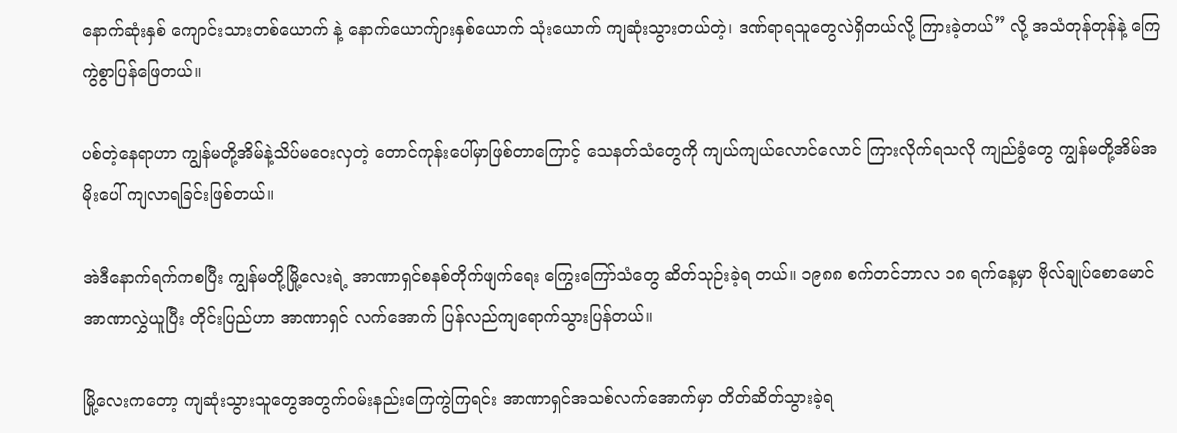နောက်ဆုံးနှစ် ကျောင်းသားတစ်ယောက် နဲ့ နောက်ယောက်ျားနှစ်ယောက် သုံးယောက် ကျဆုံးသွားတယ်တဲ့၊ ဒဏ်ရာရသူတွေလဲရှိတယ်လို့ ကြားခဲ့တယ်” လို့ အသံတုန်တုန်နဲ့ ကြေကွဲစွာပြန်ဖြေတယ်။

ပစ်တဲ့နေရာဟာ ကျွန်မတို့အိမ်နဲ့သိပ်မဝေးလှတဲ့ တောင်ကုန်းပေါ်မှာဖြစ်တာကြောင့် သေနတ်သံတွေကို ကျယ်ကျယ်လောင်လောင် ကြားလိုက်ရသလို ကျည်ခွံတွေ ကျွန်မတို့အိမ်အမိုးပေါ် ကျလာရခြင်းဖြစ်တယ်။

အဲဒီနောက်ရက်ကစပြီး ကျွန်မတို့မြို့လေးရဲ့ အာဏာရှင်စနစ်တိုက်ဖျက်ရေး ကြွေးကြော်သံတွေ ဆိတ်သုဉ်းခဲ့ရ တယ်။ ၁၉၈၈ စက်တင်ဘာလ ၁၈ ရက်နေ့မှာ ဗိုလ်ချုပ်စောမောင် အာဏာလွှဲယူပြီး တိုင်းပြည်ဟာ အာဏာရှင် လက်အောက် ပြန်လည်ကျရောက်သွားပြန်တယ်။

မြို့လေးကတော့ ကျဆုံးသွားသူတွေအတွက်ဝမ်းနည်းကြေကွဲကြရင်း အာဏာရှင်အသစ်လက်အောက်မှာ တိတ်ဆိတ်သွားခဲ့ရ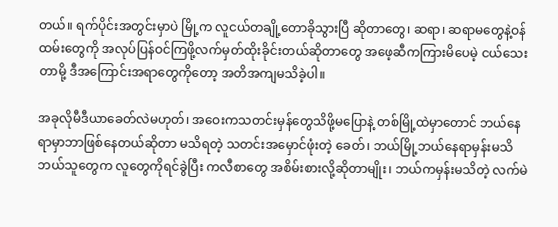တယ်။ ရက်ပိုင်းအတွင်းမှာပဲ မြို့က လူငယ်တချို့တောခိုသွားပြီ ဆိုတာတွေ၊ ဆရာ၊ ဆရာမတွေနဲ့ဝန်ထမ်းတွေကို အလုပ်ပြန်ဝင်ကြဖို့လက်မှတ်ထိုးခိုင်းတယ်ဆိုတာတွေ အဖေ့ဆီကကြားမိပေမဲ့ ငယ်သေးတာမို့ ဒီအကြောင်းအရာတွေကိုတော့ အတိအကျမသိခဲ့ပါ။

အခုလိုမီဒီယာခေတ်လဲမဟုတ်၊ အဝေးကသတင်းမှန်တွေသိဖို့မပြောနဲ့ တစ်မြို့ထဲမှာတောင် ဘယ်နေရာမှာဘာဖြစ်နေတယ်ဆိုတာ မသိရတဲ့ သတင်းအမှောင်ဖုံးတဲ့ ခေတ်၊ ဘယ်မြို့ဘယ်နေရာမှန်းမသိ ဘယ်သူတွေက လူတွေကိုရင်ခွဲပြီး ကလီစာတွေ အစိမ်းစားလို့ဆိုတာမျိုး၊ ဘယ်ကမှန်းမသိတဲ့ လက်မဲ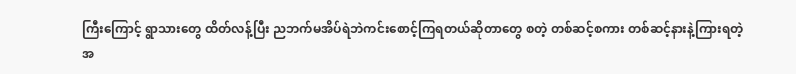ကြီးကြောင့် ရွာသား‌တွေ ထိတ်လန့်ပြီး ညဘက်မအိပ်ရဲဘဲကင်းစောင့်ကြရတယ်ဆိုတာတွေ စတဲ့ တစ်ဆင့်စကား တစ်ဆင့်နားနဲ့ကြားရတဲ့ အ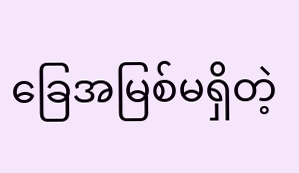ခြေအမြစ်မရှိတဲ့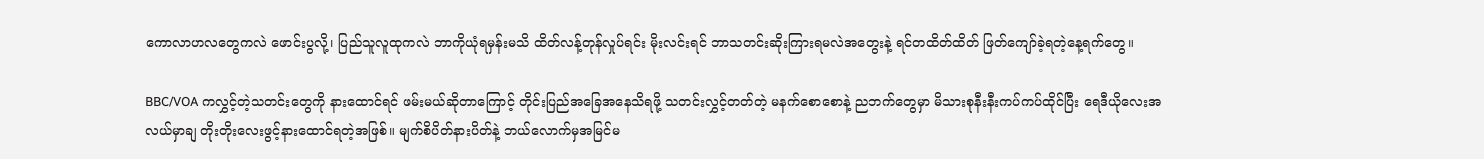ကောလာဟလတွေကလဲ ဖောင်းပွလို့၊ ပြည်သူလူထုကလဲ ဘာကိုယုံရမှန်းမသိ ထိတ်လန့်တုန်လှုပ်ရင်း မိုးလင်းရင် ဘာသတင်းဆိုးကြားရမလဲအတွေးနဲ့ ရင်တထိတ်ထိတ် ဖြတ်ကျော်ခဲ့ရတဲ့နေ့ရက်တွေ။

BBC/VOA ကလွှင့်တဲ့သတင်းတွေကို နားထောင်ရင် ဖမ်းမယ်ဆိုတာ‌ကြောင့် တိုင်းပြည်အခြေအနေသိရဖို့ သတင်းလွှင့်တတ်တဲ့ မနက်စောစောနဲ့ ညဘက်တွေမှာ မိသားစုနီးနီးကပ်ကပ်ထိုင်ပြီး ရေဒီယိုလေးအလယ်မှာချ တိုးတိုးလေးဖွင့်နားထောင်ရတဲ့အဖြစ်။ မျက်စိပိတ်နားပိတ်နဲ့ ဘယ်‌လောက်မှအမြင်မ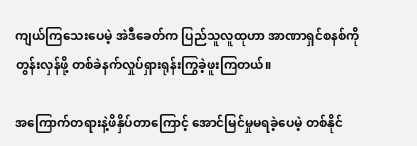ကျယ်ကြသေးပေမဲ့ အဲဒီခေတ်က ပြည်သူလူထုဟာ အာဏာရှင်စနစ်ကိုတွန်းလှန်ဖို့ တစ်ခဲနက်လှုပ်ရှားရုန်းကြွခဲ့ဖူးကြတယ်။

အကြောက်တရားနဲ့ဖိနှိပ်တာကြောင့် အောင်မြင်မှုမရခဲ့ပေမဲ့ တစ်နိုင်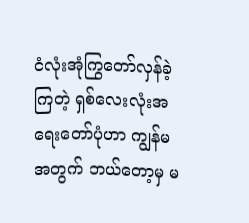ငံလုံးအုံကြွတော်လှန်ခဲ့ကြတဲ့ ရှစ်လေးလုံးအရေးတော်ပုံဟာ ကျွန်မအတွက် ဘယ်တော့မှ မ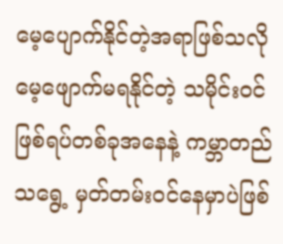မေ့ပျောက်နိုင်တဲ့အရာဖြစ်သလို မေ့ဖျောက်မရနိုင်တဲ့ သမိုင်းဝင်ဖြစ်ရပ်တစ်ခုအ‌နေနဲ့ ကမ္ဘာတည်သရွေ့ မှတ်တမ်းဝင်နေမှာပဲဖြစ်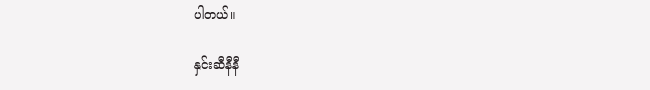ပါတယ်။

နှင်းဆီနီနီ